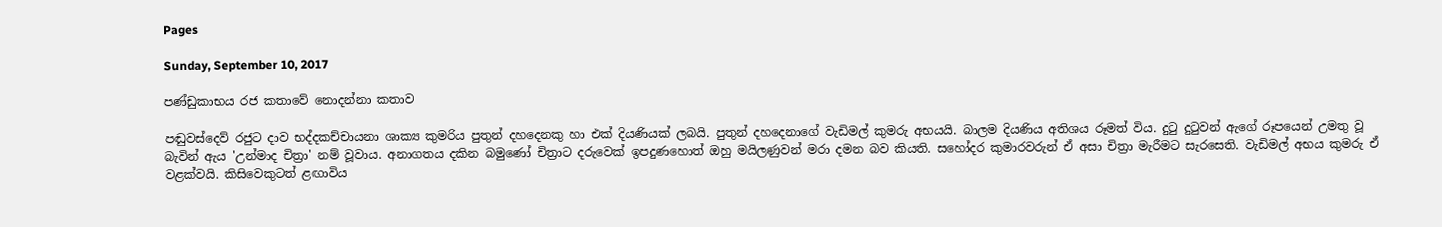Pages

Sunday, September 10, 2017

පණ්‌ඩුකාභය රජ කතාවේ නොදන්නා කතාව

පඬුවස්‌දෙව් රජුට දාව භද්දකච්චායනා ශාක්‍ය කුමරිය පුතුන් දහදෙනකු හා එක්‌ දියණියක්‌ ලබයි. පුතුන් දහදෙනාගේ වැඩිමල් කුමරු අභයයි. බාලම දියණිය අතිශය රූමත් විය. දුටු දුටුවන් ඇගේ රූපයෙන් උමතු වූ බැවින් ඇය 'උන්මාද චිත්‍රා' නම් වූවාය. අනාගතය දකින බමුණෝ චිත්‍රාට දරුවෙක්‌ ඉපදුණහොත් ඔහු මයිලණුවන් මරා දමන බව කියති. සහෝදර කුමාරවරුන් ඒ අසා චිත්‍රා මැරීමට සැරසෙති. වැඩිමල් අභය කුමරු ඒ වළක්‌වයි. කිසිවෙකුටත් ළඟාවිය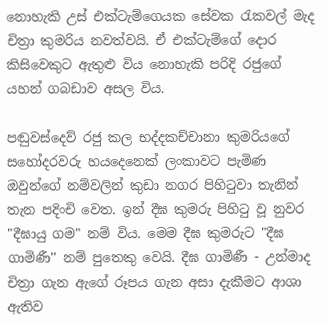නොහැකි උස්‌ එක්‌ටැම්ගෙයක සේවක රැකවල් මැද චිත්‍රා කුමරිය නවත්වයි. ඒ එක්‌ටැම්ගේ දොර කිසිවෙකුට ඇතුළු විය නොහැකි පරිදි රජුගේ යහන් ගබඩාව අසල විය.

පඬුවස්‌දෙව් රජු කල භද්දකච්චානා කුමරියගේ සහෝදරවරු හයදෙනෙක්‌ ලංකාවට පැමිණ ඔවුන්ගේ නම්වලින් කුඩා නගර පිහිටුවා තැනින් තැන පදිංචි වෙත. ඉන් දීඝ කුමරු පිහිටු වූ නුවර "දීඝායු ගම" නම් විය. මෙම දීඝ කුමරුට "දීඝ ගාමිණී'' නම් පුතෙකු වෙයි. දීඝ ගාමිණී - උන්මාද චිත්‍රා ගැන ඇගේ රූපය ගැන අසා දැකීමට ආශා ඇතිව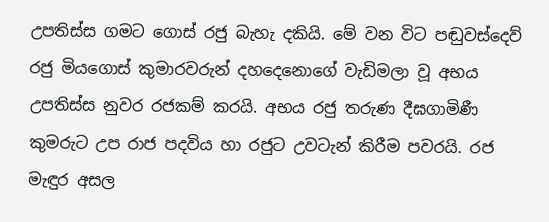උපතිස්‌ස ගමට ගොස්‌ රජු බැහැ දකියි. මේ වන විට පඬුවස්‌දෙව් රජු මියගොස්‌ කුමාරවරුන් දහදෙනොගේ වැඩිමලා වූ අභය උපතිස්‌ස නුවර රජකම් කරයි. අභය රජු තරුණ දීඝගාමිණී කුමරුට උප රාජ පදවිය හා රජුට උවටැන් කිරීම පවරයි. රජ මැඳුර අසල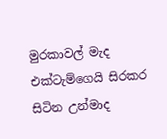මුරකාවල් මැද එක්‌ටැම්ගෙයි සිරකර සිටින උන්මාද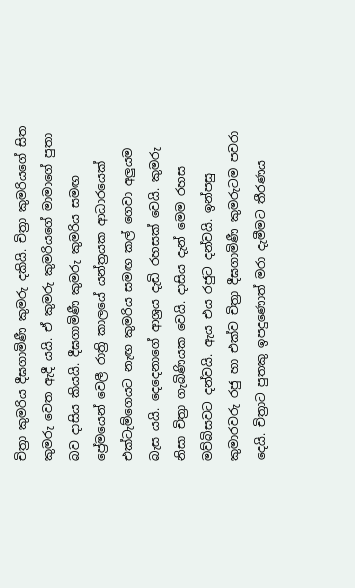චිත්‍රා කුමරිය දීඝගාමිණී කුමරු දකියි. චිත්‍රා කුමරියගේ සිත කුමරු වෙත ඇදී යයි. ඒ කුමරු කුමරියගේ මාමාගේ පුතා බව දාසිය කියයි. දීඝගාමිණී කුමරු කුමරිය සමඟ ප්‍රේමයෙන් වෙලී රාත්‍රි කාලයේ යන්ත්‍රයක ආධාරයෙක්‌ එක්‌ටැම්ගෙයට නැඟ කුමරිය සමඟ කල් ගෙවා අලුයම බැස යයි. දෙදෙනාගේ ආශ්‍රය දැඩි රහසක්‌ වෙයි. කුමරු නිසා චිත්‍රා ගැබිණියක වෙයි. දාසිය දැන් මෙම රහස මව්බිසවට දන්වයි. ඇය එය රජුට දන්වයි. ඉන්පසු කුමාරවරු රජු හා එක්‌ව චිත්‍රා දීඝගාමිණී කුමරුටම පවරා දෙයි. චිත්‍රාට පුතකු ඉපදුණොත් මරා දැමීමට තීරණය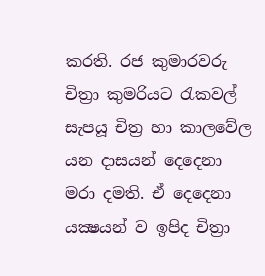කරති. රජ කුමාරවරු චිත්‍රා කුමරියට රැකවල් සැපයූ චිත්‍ර හා කාලවේල යන දාසයන් දෙදෙනා මරා දමති. ඒ දෙදෙනා යක්‍ෂයන් ව ඉපිද චිත්‍රා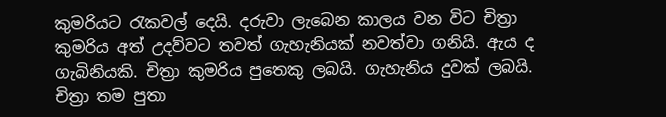කුමරියට රැකවල් දෙයි. දරුවා ලැබෙන කාලය වන විට චිත්‍රා කුමරිය අත් උදව්වට තවත් ගැහැනියක්‌ නවත්වා ගනියි. ඇය ද ගැබිනියකි. චිත්‍රා කුමරිය පුතෙකු ලබයි. ගැහැනිය දුවක්‌ ලබයි. චිත්‍රා තම පුතා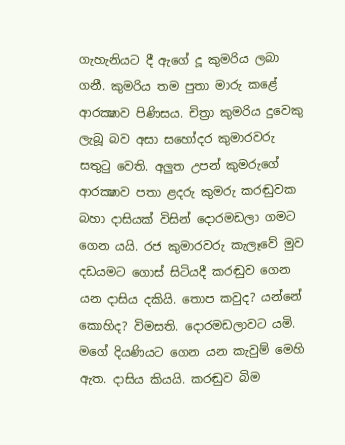ගැහැනියට දී ඇගේ දූ කුමරිය ලබා ගනී. කුමරිය තම පුතා මාරු කළේ ආරක්‍ෂාව පිණිසය. චිත්‍රා කුමරිය දුවෙකු ලැබූ බව අසා සහෝදර කුමාරවරු සතුටු වෙති. අලුත උපන් කුමරුගේ ආරක්‍ෂාව පතා ළදරු කුමරු කරඬුවක බහා දාසියක්‌ විසින් දොරමඩලා ගමට ගෙන යයි. රජ කුමාරවරු කැලෑවේ මුව දඩයමට ගොස්‌ සිටියදී කරඬුව ගෙන යන දාසිය දකියි. තොප කවුද? යන්නේ කොහිද? විමසති. දොරමඩලාවට යමි. මගේ දියණියට ගෙන යන කැවුම් මෙහි ඇත. දාසිය කියයි. කරඬුව බිම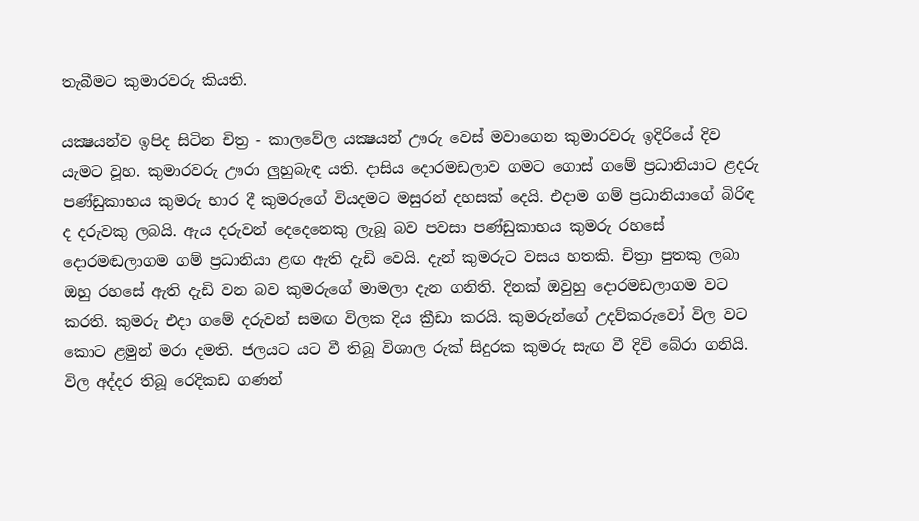තැබීමට කුමාරවරු කියති.

යක්‍ෂයන්ව ඉපිද සිටින චිත්‍ර - කාලවේල යක්‍ෂයන් ඌරු වෙස්‌ මවාගෙන කුමාරවරු ඉදිරියේ දිව යැමට වූහ. කුමාරවරු ඌරා ලුහුබැඳ යති. දාසිය දොරමඩලාව ගමට ගොස්‌ ගමේ ප්‍රධානියාට ළදරු පණ්‌ඩුකාභය කුමරු භාර දී කුමරුගේ වියදමට මසුරන් දහසක්‌ දෙයි. එදාම ගම් ප්‍රධානියාගේ බිරිඳ ද දරුවකු ලබයි. ඇය දරුවන් දෙදෙනෙකු ලැබූ බව පවසා පණ්‌ඩුකාභය කුමරු රහසේ දොරමඬලාගම ගම් ප්‍රධානියා ළඟ ඇති දැඩි වෙයි. දැන් කුමරුට වසය හතකි. චිත්‍රා පුතකු ලබා ඔහු රහසේ ඇති දැඩි වන බව කුමරුගේ මාමලා දැන ගනිති. දිනක්‌ ඔවුහු දොරමඩලාගම වට කරති. කුමරු එදා ගමේ දරුවන් සමඟ විලක දිය ක්‍රීඩා කරයි. කුමරුන්ගේ උදව්කරුවෝ විල වට කොට ළමුන් මරා දමති. ජලයට යට වී තිබූ විශාල රුක්‌ සිදුරක කුමරු සැඟ වී දිවි බේරා ගනියි. විල අද්දර තිබූ රෙදිකඩ ගණන්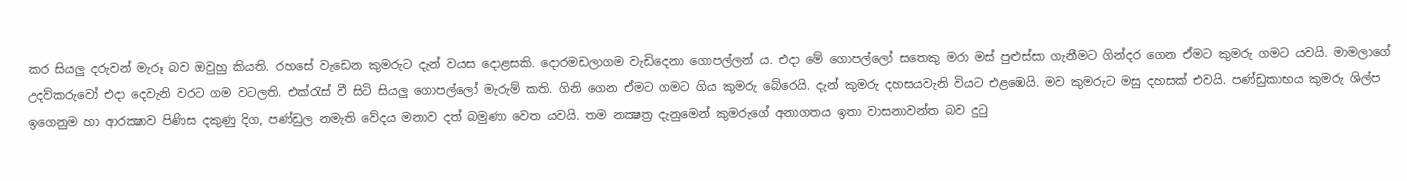කර සියලු දරුවන් මැරූ බව ඔවුහු කියති. රහසේ වැඩෙන කුමරුට දැන් වයස දොළසකි. දොරමඩලාගම වැඩිදෙනා ගොපල්ලන් ය. එදා මේ ගොපල්ලෝ සතෙකු මරා මස්‌ පුළුස්‌සා ගැනීමට ගින්දර ගෙන ඒමට කුමරු ගමට යවයි. මාමලාගේ උදව්කරුවෝ එදා දෙවැනි වරට ගම වටලති. එක්‌රැස්‌ වී සිටි සියලු ගොපල්ලෝ මැරුම් කති. ගිනි ගෙන ඒමට ගමට ගිය කුමරු බේරෙයි. දැන් කුමරු දහසයවැනි වියට එළඹෙයි. මව කුමරුට මසු දහසක්‌ එවයි. පණ්‌ඩුකාභය කුමරු ශිල්ප ඉගෙනුම හා ආරක්‍ෂාව පිණිස දකුණු දිග, පණ්‌ඩුල නමැති වේදය මනාව දත් බමුණා වෙත යවයි. තම නක්‍ෂත්‍ර දැනුමෙන් කුමරුගේ අනාගතය ඉතා වාසනාවන්ත බව දුටු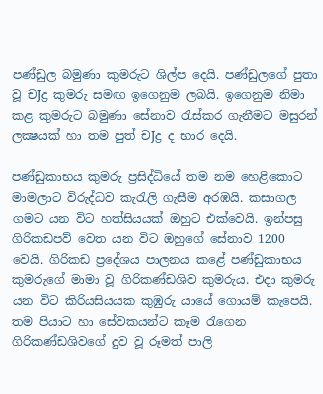පණ්‌ඩුල බමුණා කුමරුට ශිල්ප දෙයි. පණ්‌ඩුලගේ පුතා වූ චJද්‍ර කුමරු සමඟ ඉගෙනුම ලබයි. ඉගෙනුම නිමා කළ කුමරුට බමුණා සේනාව රැස්‌කර ගැනීමට මසුරන් ලක්‍ෂයක්‌ හා තම පුත් චJද්‍ර ද භාර දෙයි.

පණ්‌ඩුකාභය කුමරු ප්‍රසිද්ධියේ තම නම හෙළිකොට මාමලාට විරුද්ධව කැරැලි ගැසීම අරඹයි. කසාගල ගමට යන විට හත්සියයක්‌ ඔහුට එක්‌වෙයි. ඉන්පසු ගිරිකඩපව් වෙත යන විට ඔහුගේ සේනාව 1200 වෙයි. ගිරිකඩ ප්‍රදේශය පාලනය කළේ පණ්‌ඩුකාභය කුමරුගේ මාමා වූ ගිරිකණ්‌ඩශිව කුමරුය. එදා කුමරු යන විට කිරියසියයක කුඹුරු යායේ ගොයම් කැපෙයි. තම පියාට හා සේවකයන්ට කෑම රැගෙන ගිරිකණ්‌ඩශිවගේ දුව වූ රූමත් පාලි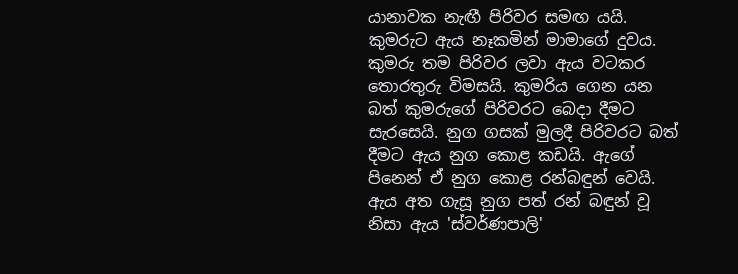යානාවක නැඟී පිරිවර සමඟ යයි. කුමරුට ඇය නෑකමින් මාමාගේ දුවය. කුමරු තම පිරිවර ලවා ඇය වටකර තොරතුරු විමසයි. කුමරිය ගෙන යන බත් කුමරුගේ පිරිවරට බෙදා දීමට සැරසෙයි. නුග ගසක්‌ මුලදී පිරිවරට බත් දීමට ඇය නුග කොළ කඩයි. ඇගේ පිනෙන් ඒ නුග කොළ රන්බඳුන් වෙයි. ඇය අත ගැසූ නුග පත් රන් බඳුන් වූ නිසා ඇය 'ස්‌වර්ණපාලි'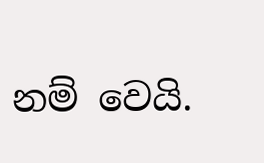නම් වෙයි.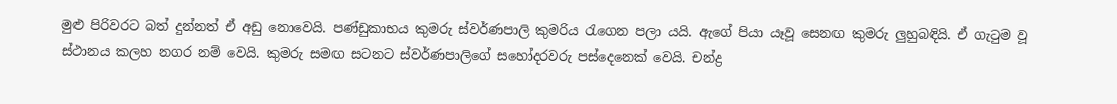මුළු පිරිවරට බත් දුන්නත් ඒ අඩු නොවෙයි. පණ්‌ඩුකාභය කුමරු ස්‌වර්ණපාලි කුමරිය රැගෙන පලා යයි. ඇගේ පියා යෑවූ සෙනඟ කුමරු ලුහුබඳියි. ඒ ගැටුම වූ ස්‌ථානය කලහ නගර නම් වෙයි. කුමරු සමඟ සටනට ස්‌වර්ණපාලිගේ සහෝදරවරු පස්‌දෙනෙක්‌ වෙයි. චන්ද්‍ර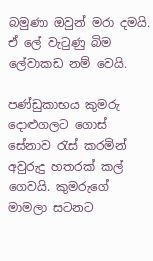බමුණා ඔවුන් මරා දමයි. ඒ ලේ වැටුණු බිම ලේවාකඩ නම් වෙයි.

පණ්‌ඩුකාභය කුමරු දොළුගලට ගොස්‌ සේනාව රැස්‌ කරමින් අවුරුදු හතරක්‌ කල් ගෙවයි. කුමරුගේ මාමලා සටනට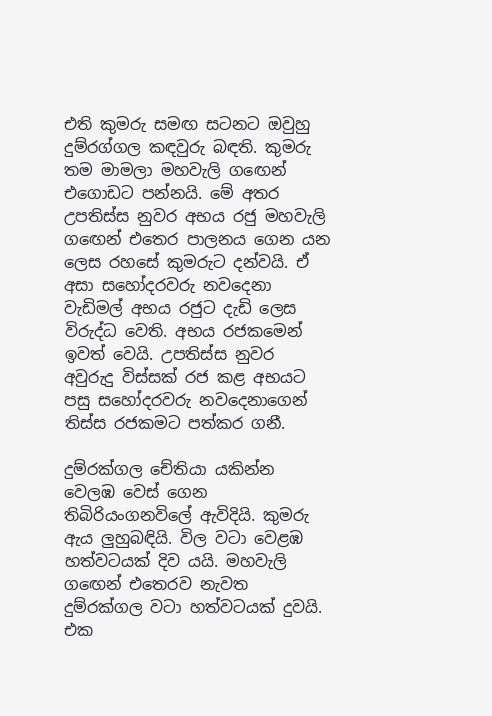එති කුමරු සමඟ සටනට ඔවුහු දුම්රග්ගල කඳවුරු බඳති. කුමරු තම මාමලා මහවැලි ගඟෙන් එගොඩට පන්නයි. මේ අතර උපතිස්‌ස නුවර අභය රජු මහවැලි ගඟෙන් එතෙර පාලනය ගෙන යන ලෙස රහසේ කුමරුට දන්වයි. ඒ අසා සහෝදරවරු නවදෙනා වැඩිමල් අභය රජුට දැඩි ලෙස විරුද්ධ වෙති. අභය රජකමෙන් ඉවත් වෙයි. උපතිස්‌ස නුවර අවුරුදු විස්‌සක්‌ රජ කළ අභයට පසු සහෝදරවරු නවදෙනාගෙන් තිස්‌ස රජකමට පත්කර ගනී.

දුම්රක්‌ගල චේතියා යකින්න වෙලඹ වෙස්‌ ගෙන තිබිරියංගනවිලේ ඇවිදියි. කුමරු ඇය ලුහුබඳියි. විල වටා වෙළඹ හත්වටයක්‌ දිව යයි. මහවැලි ගඟෙන් එතෙරව නැවත දුම්රක්‌ගල වටා හත්වටයක්‌ දුවයි. එක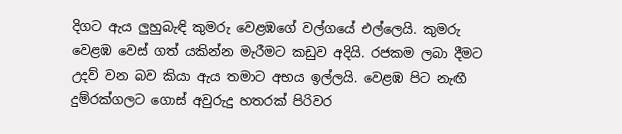දිගට ඇය ලුහුබැඳි කුමරු වෙළඹගේ වල්ගයේ එල්ලෙයි. කුමරු වෙළඹ වෙස්‌ ගත් යකින්න මැරීමට කඩුව අදියි. රජකම ලබා දීමට උදව් වන බව කියා ඇය තමාට අභය ඉල්ලයි. වෙළඹ පිට නැඟී දුම්රක්‌ගලට ගොස්‌ අවුරුදු හතරක්‌ පිරිවර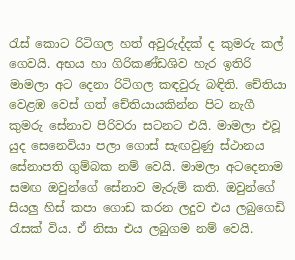රැස්‌ කොට රිටිගල හත් අවුරුද්දක්‌ ද කුමරු කල් ගෙවයි. අභය හා ගිරිකණ්‌ඩශිව හැර ඉතිරි මාමලා අට දෙනා රිටිගල කඳවුරු බඳිති. චේතියා වෙළඹ වෙස්‌ ගත් චේතියායකින්න පිට නැගී කුමරු සේනාව පිරිවරා සටනට එයි. මාමලා එවූ යුද සෙනෙවියා පලා ගොස්‌ සැඟවුණු ස්‌ථානය සේනාපති ගුම්බක නම් වෙයි. මාමලා අටදෙනාම සමඟ ඔවුන්ගේ සේනාව මැරුම් කති. ඔවුන්ගේ සියලු හිස්‌ කපා ගොඩ කරන ලදුව එය ලබුගෙඩි රැසක්‌ විය. ඒ නිසා එය ලබුගම නම් වෙයි.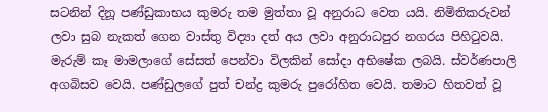සටනින් දිනූ පණ්‌ඩුකාභය කුමරු තම මුත්තා වූ අනුරාධ වෙත යයි. නිමිතිකරුවන් ලවා සුබ නැකත් ගෙන වාස්‌තු විද්‍යා දත් අය ලවා අනුරාධපුර නගරය පිහිටුවයි. මැරුම් කෑ මාමලාගේ සේසත් පෙන්වා විලකින් සෝදා අභිෂේක ලබයි. ස්‌වර්ණපාලි අගබිසව වෙයි. පණ්‌ඩුලගේ පුත් චන්ද්‍ර කුමරු පුරෝහිත වෙයි. තමාට හිතවත් වූ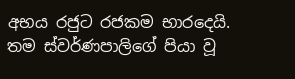අභය රජුට රජකම භාරදෙයි. තම ස්‌වර්ණපාලිගේ පියා වූ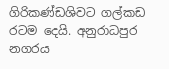ගිරිකණ්‌ඩශිවට ගල්කඩ රටම දෙයි. අනුරාධපුර නගරය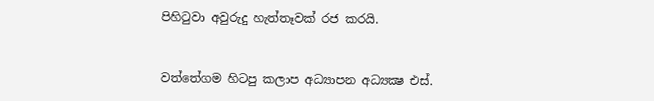පිහිටුවා අවුරුදු හැත්තෑවක්‌ රජ කරයි.


වත්තේගම හිටපු කලාප අධ්‍යාපන අධ්‍යක්‍ෂ එස්‌.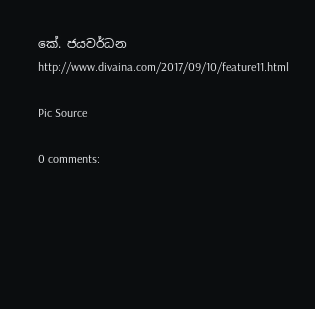කේ. ජයවර්ධන
http://www.divaina.com/2017/09/10/feature11.html

Pic Source

0 comments: